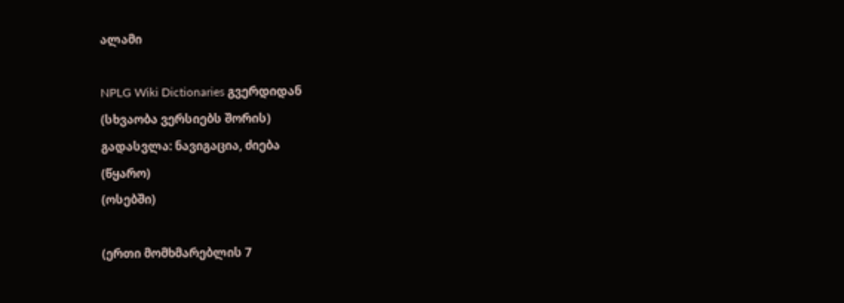ალამი

NPLG Wiki Dictionaries გვერდიდან
(სხვაობა ვერსიებს შორის)
გადასვლა: ნავიგაცია, ძიება
(წყარო)
(ოსებში)

(ერთი მომხმარებლის 7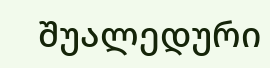შუალედური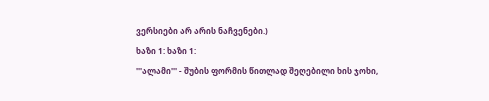ვერსიები არ არის ნაჩვენები.)
ხაზი 1: ხაზი 1:
'''ალამი''' - შუბის ფორმის წითლად შეღებილი ხის ჯოხი,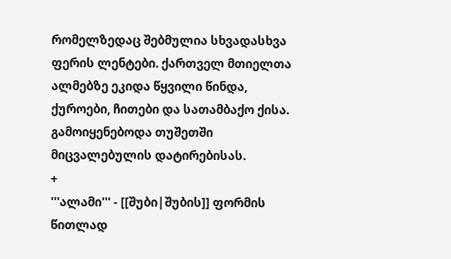რომელზედაც შებმულია სხვადასხვა ფერის ლენტები. ქართველ მთიელთა ალმებზე ეკიდა წყვილი წინდა, ქუროები, ჩითები და სათამბაქო ქისა. გამოიყენებოდა თუშეთში მიცვალებულის დატირებისას.
+
'''ალამი''' - [[შუბი|შუბის]] ფორმის წითლად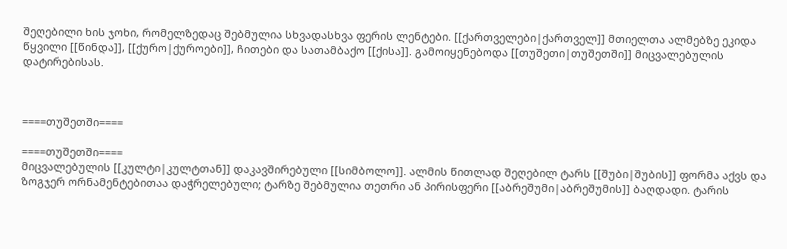შეღებილი ხის ჯოხი, რომელზედაც შებმულია სხვადასხვა ფერის ლენტები. [[ქართველები|ქართველ]] მთიელთა ალმებზე ეკიდა წყვილი [[წინდა]], [[ქურო|ქუროები]], ჩითები და სათამბაქო [[ქისა]]. გამოიყენებოდა [[თუშეთი|თუშეთში]] მიცვალებულის დატირებისას.



====თუშეთში====

====თუშეთში====
მიცვალებულის [[კულტი|კულტთან]] დაკავშირებული [[სიმბოლო]]. ალმის წითლად შეღებილ ტარს [[შუბი|შუბის]] ფორმა აქვს და ზოგჯერ ორნამენტებითაა დაჭრელებული; ტარზე შებმულია თეთრი ან პირისფერი [[აბრეშუმი|აბრეშუმის]] ბაღდადი. ტარის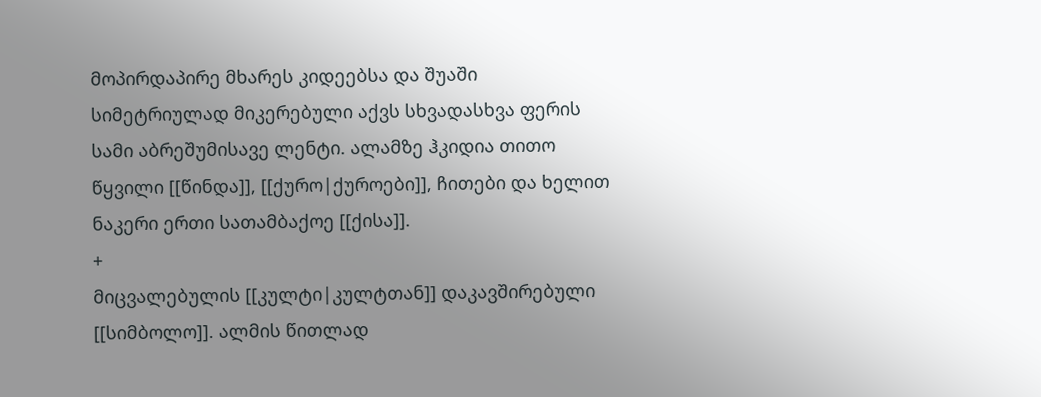მოპირდაპირე მხარეს კიდეებსა და შუაში სიმეტრიულად მიკერებული აქვს სხვადასხვა ფერის სამი აბრეშუმისავე ლენტი. ალამზე ჰკიდია თითო წყვილი [[წინდა]], [[ქურო|ქუროები]], ჩითები და ხელით ნაკერი ერთი სათამბაქოე [[ქისა]].
+
მიცვალებულის [[კულტი|კულტთან]] დაკავშირებული [[სიმბოლო]]. ალმის წითლად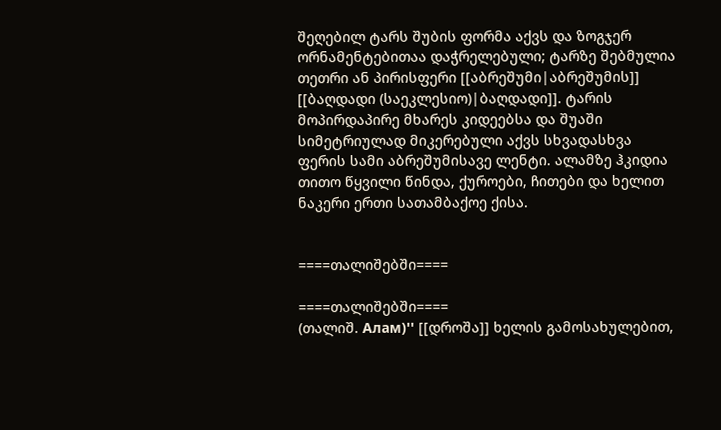შეღებილ ტარს შუბის ფორმა აქვს და ზოგჯერ ორნამენტებითაა დაჭრელებული; ტარზე შებმულია თეთრი ან პირისფერი [[აბრეშუმი|აბრეშუმის]] [[ბაღდადი (საეკლესიო)|ბაღდადი]]. ტარის მოპირდაპირე მხარეს კიდეებსა და შუაში სიმეტრიულად მიკერებული აქვს სხვადასხვა ფერის სამი აბრეშუმისავე ლენტი. ალამზე ჰკიდია თითო წყვილი წინდა, ქუროები, ჩითები და ხელით ნაკერი ერთი სათამბაქოე ქისა.


====თალიშებში====

====თალიშებში====
(თალიშ. Алам)'' [[დროშა]] ხელის გამოსახულებით,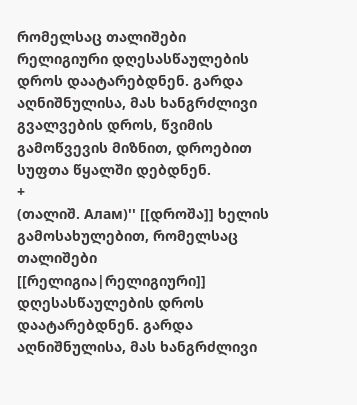რომელსაც თალიშები რელიგიური დღესასწაულების დროს დაატარებდნენ. გარდა აღნიშნულისა, მას ხანგრძლივი გვალვების დროს, წვიმის გამოწვევის მიზნით, დროებით სუფთა წყალში დებდნენ.
+
(თალიშ. Алам)'' [[დროშა]] ხელის გამოსახულებით, რომელსაც თალიშები [[რელიგია|რელიგიური]] დღესასწაულების დროს დაატარებდნენ. გარდა აღნიშნულისა, მას ხანგრძლივი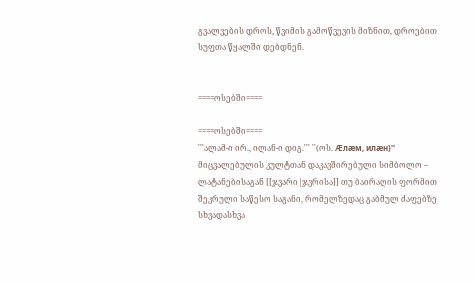გვალვების დროს, წვიმის გამოწვევის მიზნით, დროებით სუფთა წყალში დებდნენ.


====ოსებში====

====ოსებში====
'''ალამ-ი ირ., ილან-ი დიგ.''' ''(ოს. Æлæм, илæн)'' მიცვალებულის კულტთან დაკავშირებული სიმბოლო – ლატანებისაგან [[ჯვარი|ჯვრისა]] თუ ბაირაღის ფორმით შეკრული საწესო საგანი, რომელზედაც გაბმულ ძაფებზე სხვადასხვა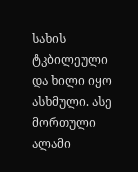სახის ტკბილეული და ხილი იყო ასხმული. ასე მორთული ალამი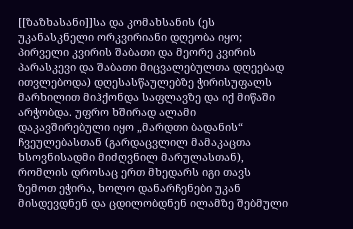[[ზაზხასანი]]სა და კომახსანის (ეს უკანასკნელი ორკვირიანი დღეობა იყო; პირველი კვირის შაბათი და მეორე კვირის პარასკევი და შაბათი მიცვალებულთა დღეებად ითვლებოდა) დღესასწაულებზე ჭირისუფალს მარხილით მიჰქონდა საფლავზე და იქ მიწაში არჭობდა. უფრო ხშირად ალამი დაკავშირებული იყო „მარდთი ბადანის“ ჩვეულებასთან (გარდაცვლილ მამაკაცთა ხსოვნისადმი მიძღვნილ მარულასთან), რომლის დროსაც ერთ მხედარს იგი თავს ზემოთ ეჭირა, ხოლო დანარჩენები უკან მისდევდნენ და ცდილობდნენ ილამზე შებმული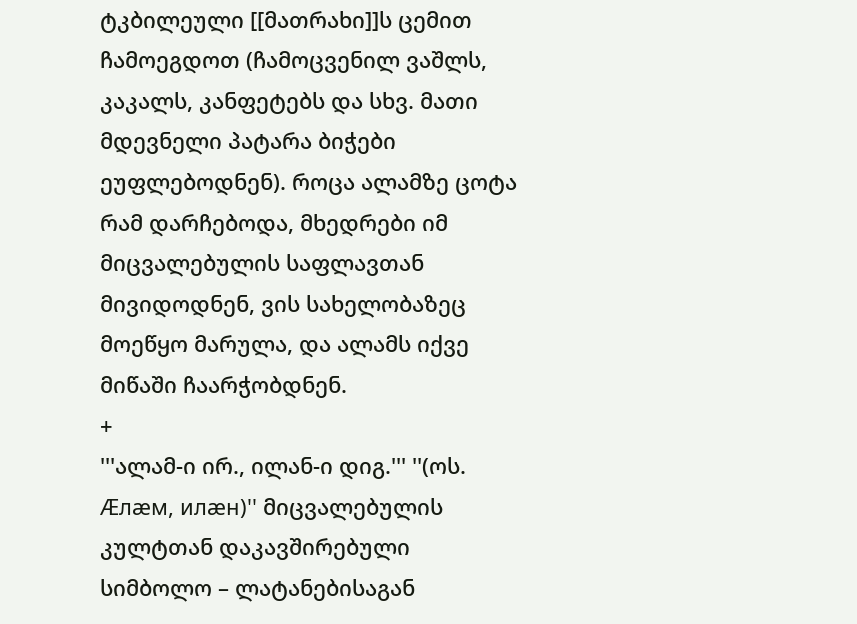ტკბილეული [[მათრახი]]ს ცემით ჩამოეგდოთ (ჩამოცვენილ ვაშლს, კაკალს, კანფეტებს და სხვ. მათი მდევნელი პატარა ბიჭები ეუფლებოდნენ). როცა ალამზე ცოტა რამ დარჩებოდა, მხედრები იმ მიცვალებულის საფლავთან მივიდოდნენ, ვის სახელობაზეც მოეწყო მარულა, და ალამს იქვე მიწაში ჩაარჭობდნენ.
+
'''ალამ-ი ირ., ილან-ი დიგ.''' ''(ოს. Æлæм, илæн)'' მიცვალებულის კულტთან დაკავშირებული სიმბოლო – ლატანებისაგან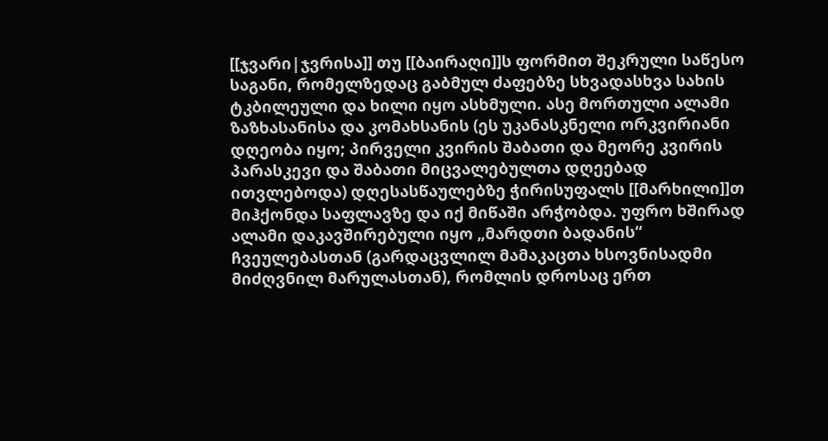[[ჯვარი|ჯვრისა]] თუ [[ბაირაღი]]ს ფორმით შეკრული საწესო საგანი, რომელზედაც გაბმულ ძაფებზე სხვადასხვა სახის ტკბილეული და ხილი იყო ასხმული. ასე მორთული ალამი ზაზხასანისა და კომახსანის (ეს უკანასკნელი ორკვირიანი დღეობა იყო; პირველი კვირის შაბათი და მეორე კვირის პარასკევი და შაბათი მიცვალებულთა დღეებად ითვლებოდა) დღესასწაულებზე ჭირისუფალს [[მარხილი]]თ მიჰქონდა საფლავზე და იქ მიწაში არჭობდა. უფრო ხშირად ალამი დაკავშირებული იყო „მარდთი ბადანის“ ჩვეულებასთან (გარდაცვლილ მამაკაცთა ხსოვნისადმი მიძღვნილ მარულასთან), რომლის დროსაც ერთ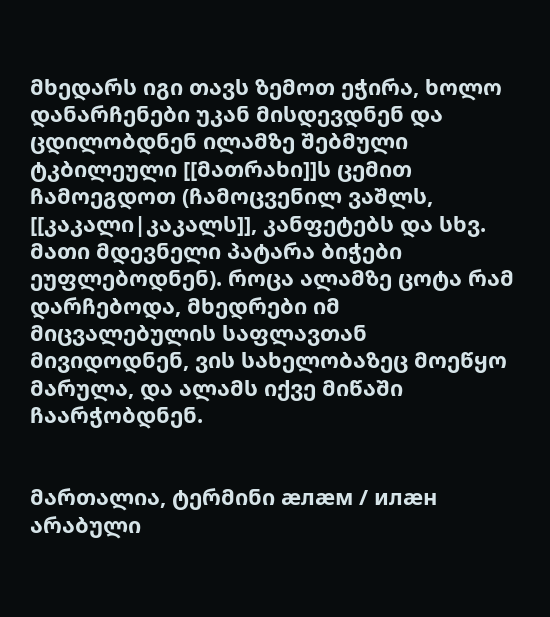მხედარს იგი თავს ზემოთ ეჭირა, ხოლო დანარჩენები უკან მისდევდნენ და ცდილობდნენ ილამზე შებმული ტკბილეული [[მათრახი]]ს ცემით ჩამოეგდოთ (ჩამოცვენილ ვაშლს, [[კაკალი|კაკალს]], კანფეტებს და სხვ. მათი მდევნელი პატარა ბიჭები ეუფლებოდნენ). როცა ალამზე ცოტა რამ დარჩებოდა, მხედრები იმ მიცვალებულის საფლავთან მივიდოდნენ, ვის სახელობაზეც მოეწყო მარულა, და ალამს იქვე მიწაში ჩაარჭობდნენ.


მართალია, ტერმინი æлæм / илæн არაბული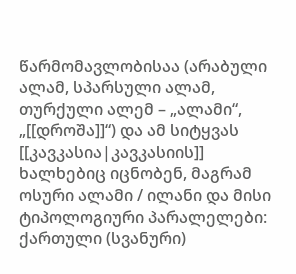წარმომავლობისაა (არაბული ალამ, სპარსული ალამ, თურქული ალემ – „ალამი“, „[[დროშა]]“) და ამ სიტყვას [[კავკასია|კავკასიის]] ხალხებიც იცნობენ, მაგრამ ოსური ალამი / ილანი და მისი ტიპოლოგიური პარალელები: ქართული (სვანური)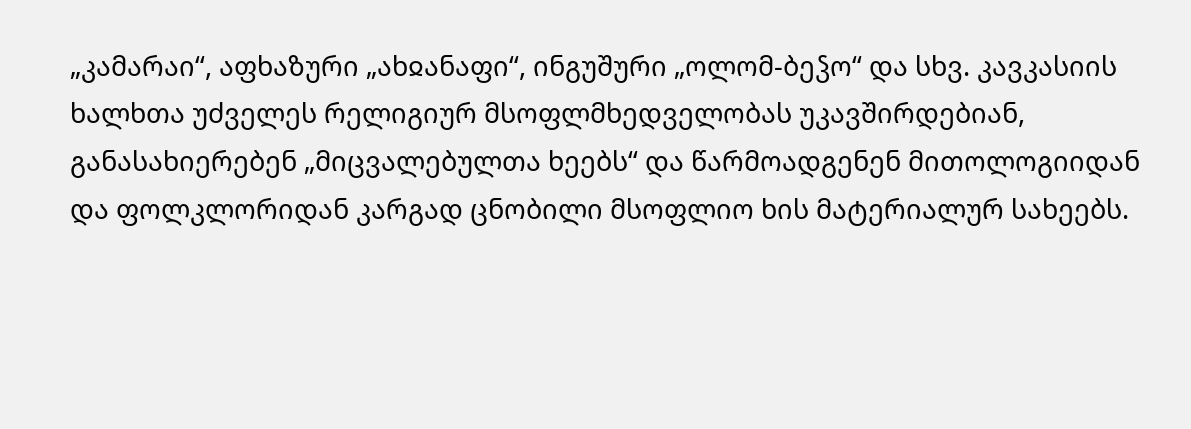„კამარაი“, აფხაზური „ახჲანაფი“, ინგუშური „ოლომ-ბეჴო“ და სხვ. კავკასიის ხალხთა უძველეს რელიგიურ მსოფლმხედველობას უკავშირდებიან, განასახიერებენ „მიცვალებულთა ხეებს“ და წარმოადგენენ მითოლოგიიდან და ფოლკლორიდან კარგად ცნობილი მსოფლიო ხის მატერიალურ სახეებს.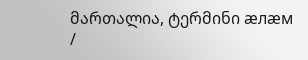მართალია, ტერმინი æлæм /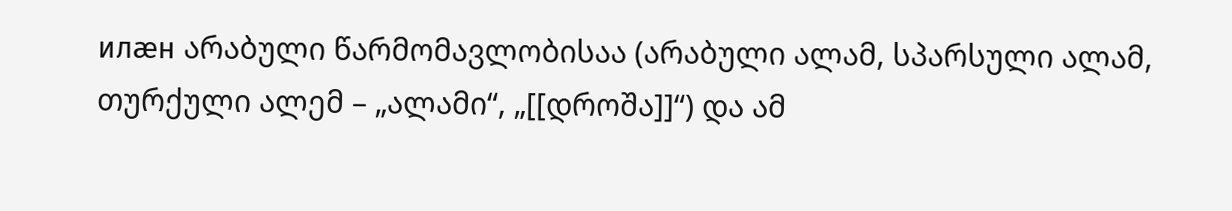илæн არაბული წარმომავლობისაა (არაბული ალამ, სპარსული ალამ, თურქული ალემ – „ალამი“, „[[დროშა]]“) და ამ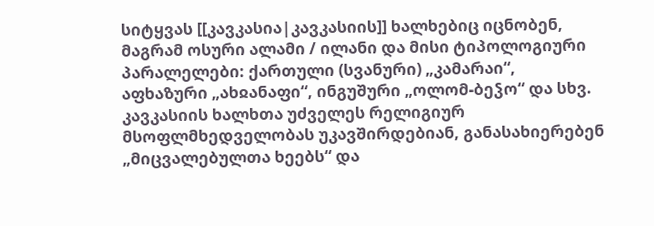სიტყვას [[კავკასია|კავკასიის]] ხალხებიც იცნობენ, მაგრამ ოსური ალამი / ილანი და მისი ტიპოლოგიური პარალელები: ქართული (სვანური) „კამარაი“, აფხაზური „ახჲანაფი“, ინგუშური „ოლომ-ბეჴო“ და სხვ. კავკასიის ხალხთა უძველეს რელიგიურ მსოფლმხედველობას უკავშირდებიან, განასახიერებენ „მიცვალებულთა ხეებს“ და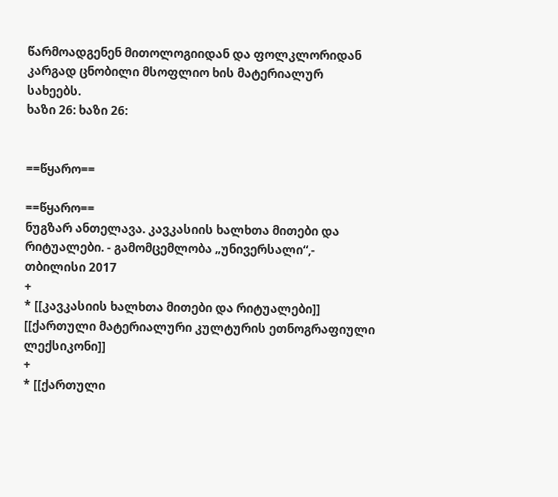წარმოადგენენ მითოლოგიიდან და ფოლკლორიდან კარგად ცნობილი მსოფლიო ხის მატერიალურ სახეებს.
ხაზი 26: ხაზი 26:


==წყარო==

==წყარო==
ნუგზარ ანთელავა. კავკასიის ხალხთა მითები და რიტუალები. - გამომცემლობა „უნივერსალი“,- თბილისი 2017
+
* [[კავკასიის ხალხთა მითები და რიტუალები]]
[[ქართული მატერიალური კულტურის ეთნოგრაფიული ლექსიკონი]]
+
* [[ქართული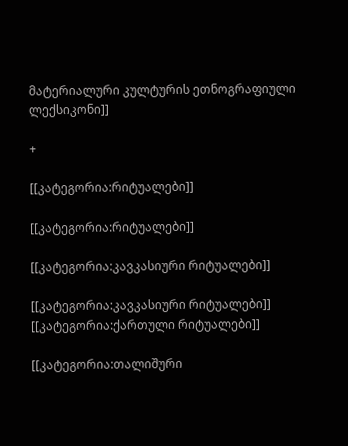მატერიალური კულტურის ეთნოგრაფიული ლექსიკონი]]

+

[[კატეგორია:რიტუალები]]

[[კატეგორია:რიტუალები]]

[[კატეგორია:კავკასიური რიტუალები]]

[[კატეგორია:კავკასიური რიტუალები]]
[[კატეგორია:ქართული რიტუალები]]

[[კატეგორია:თალიშური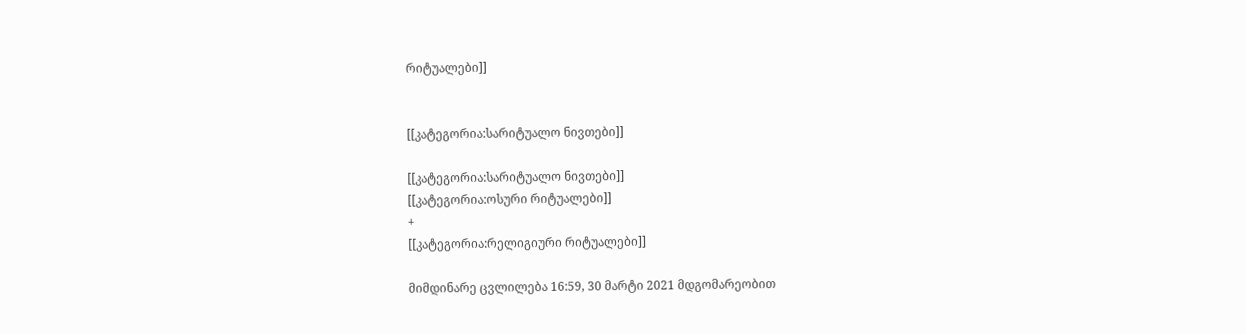რიტუალები]]


[[კატეგორია:სარიტუალო ნივთები]]

[[კატეგორია:სარიტუალო ნივთები]]
[[კატეგორია:ოსური რიტუალები]]
+
[[კატეგორია:რელიგიური რიტუალები]]

მიმდინარე ცვლილება 16:59, 30 მარტი 2021 მდგომარეობით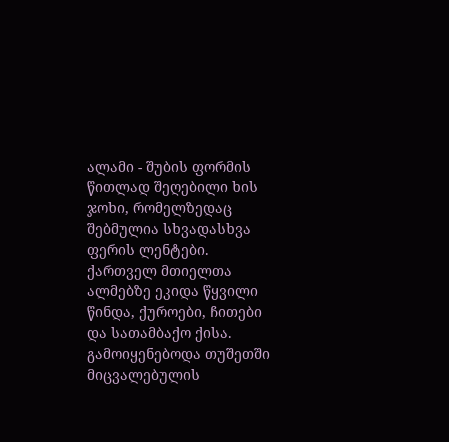ალამი - შუბის ფორმის წითლად შეღებილი ხის ჯოხი, რომელზედაც შებმულია სხვადასხვა ფერის ლენტები. ქართველ მთიელთა ალმებზე ეკიდა წყვილი წინდა, ქუროები, ჩითები და სათამბაქო ქისა. გამოიყენებოდა თუშეთში მიცვალებულის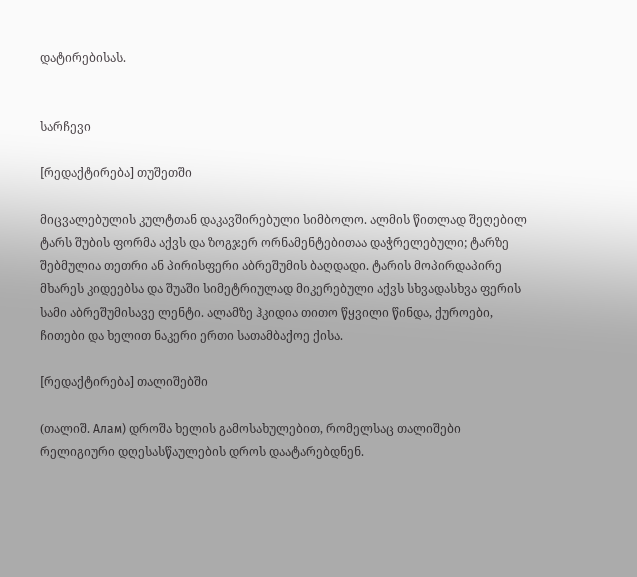დატირებისას.


სარჩევი

[რედაქტირება] თუშეთში

მიცვალებულის კულტთან დაკავშირებული სიმბოლო. ალმის წითლად შეღებილ ტარს შუბის ფორმა აქვს და ზოგჯერ ორნამენტებითაა დაჭრელებული; ტარზე შებმულია თეთრი ან პირისფერი აბრეშუმის ბაღდადი. ტარის მოპირდაპირე მხარეს კიდეებსა და შუაში სიმეტრიულად მიკერებული აქვს სხვადასხვა ფერის სამი აბრეშუმისავე ლენტი. ალამზე ჰკიდია თითო წყვილი წინდა, ქუროები, ჩითები და ხელით ნაკერი ერთი სათამბაქოე ქისა.

[რედაქტირება] თალიშებში

(თალიშ. Алам) დროშა ხელის გამოსახულებით, რომელსაც თალიშები რელიგიური დღესასწაულების დროს დაატარებდნენ.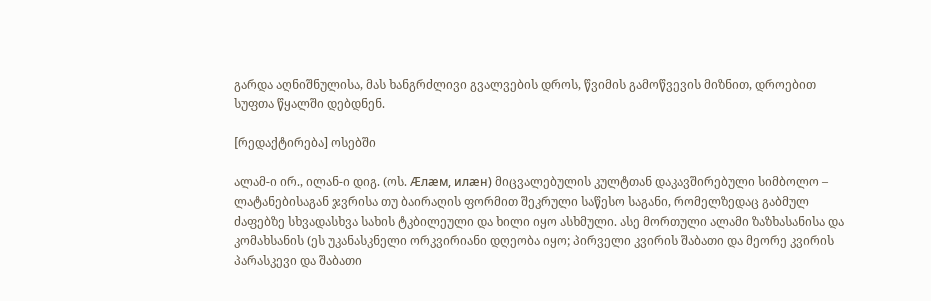გარდა აღნიშნულისა, მას ხანგრძლივი გვალვების დროს, წვიმის გამოწვევის მიზნით, დროებით სუფთა წყალში დებდნენ.

[რედაქტირება] ოსებში

ალამ-ი ირ., ილან-ი დიგ. (ოს. Æлæм, илæн) მიცვალებულის კულტთან დაკავშირებული სიმბოლო – ლატანებისაგან ჯვრისა თუ ბაირაღის ფორმით შეკრული საწესო საგანი, რომელზედაც გაბმულ ძაფებზე სხვადასხვა სახის ტკბილეული და ხილი იყო ასხმული. ასე მორთული ალამი ზაზხასანისა და კომახსანის (ეს უკანასკნელი ორკვირიანი დღეობა იყო; პირველი კვირის შაბათი და მეორე კვირის პარასკევი და შაბათი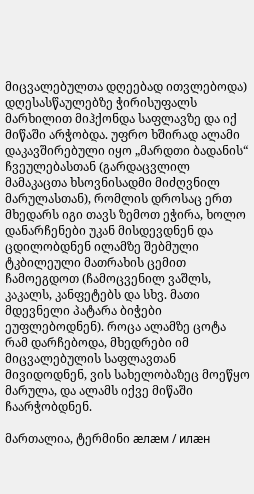მიცვალებულთა დღეებად ითვლებოდა) დღესასწაულებზე ჭირისუფალს მარხილით მიჰქონდა საფლავზე და იქ მიწაში არჭობდა. უფრო ხშირად ალამი დაკავშირებული იყო „მარდთი ბადანის“ ჩვეულებასთან (გარდაცვლილ მამაკაცთა ხსოვნისადმი მიძღვნილ მარულასთან), რომლის დროსაც ერთ მხედარს იგი თავს ზემოთ ეჭირა, ხოლო დანარჩენები უკან მისდევდნენ და ცდილობდნენ ილამზე შებმული ტკბილეული მათრახის ცემით ჩამოეგდოთ (ჩამოცვენილ ვაშლს, კაკალს, კანფეტებს და სხვ. მათი მდევნელი პატარა ბიჭები ეუფლებოდნენ). როცა ალამზე ცოტა რამ დარჩებოდა, მხედრები იმ მიცვალებულის საფლავთან მივიდოდნენ, ვის სახელობაზეც მოეწყო მარულა, და ალამს იქვე მიწაში ჩაარჭობდნენ.

მართალია, ტერმინი æлæм / илæн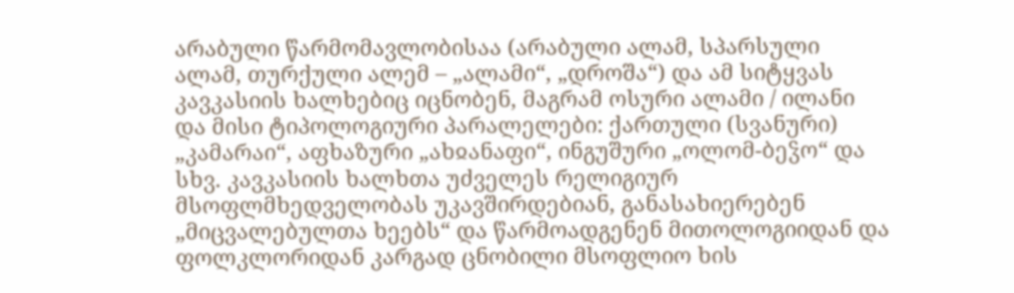არაბული წარმომავლობისაა (არაბული ალამ, სპარსული ალამ, თურქული ალემ – „ალამი“, „დროშა“) და ამ სიტყვას კავკასიის ხალხებიც იცნობენ, მაგრამ ოსური ალამი / ილანი და მისი ტიპოლოგიური პარალელები: ქართული (სვანური) „კამარაი“, აფხაზური „ახჲანაფი“, ინგუშური „ოლომ-ბეჴო“ და სხვ. კავკასიის ხალხთა უძველეს რელიგიურ მსოფლმხედველობას უკავშირდებიან, განასახიერებენ „მიცვალებულთა ხეებს“ და წარმოადგენენ მითოლოგიიდან და ფოლკლორიდან კარგად ცნობილი მსოფლიო ხის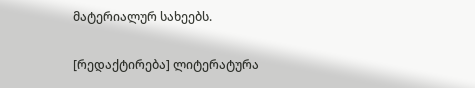მატერიალურ სახეებს.

[რედაქტირება] ლიტერატურა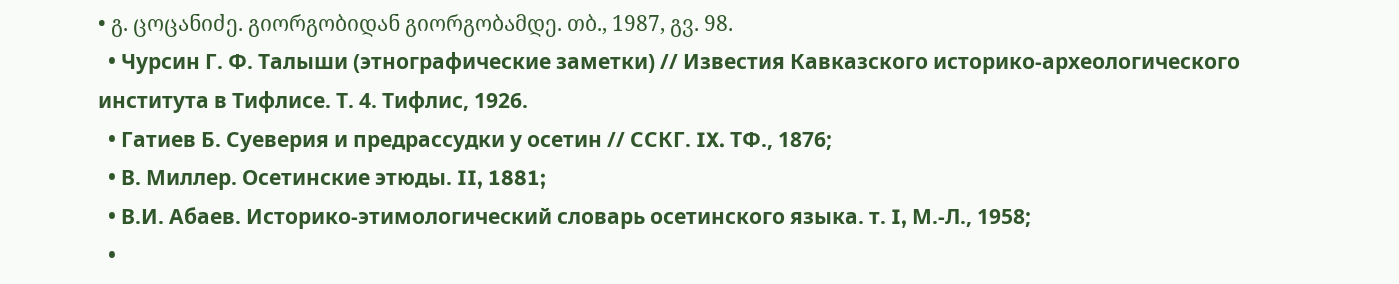• გ. ცოცანიძე. გიორგობიდან გიორგობამდე. თბ., 1987, გვ. 98.
  • Чурсин Г. Ф. Талыши (этнографические заметки) // Известия Кавказского историко-археологического института в Тифлисе. Т. 4. Тифлис, 1926.
  • Гатиев Б. Суеверия и предрассудки у осетин // ССКГ. IX. ТФ., 1876;
  • В. Миллер. Осетинские этюды. II, 1881;
  • В.И. Абаев. Историко-этимологический словарь осетинского языка. т. I, М.-Л., 1958;
  •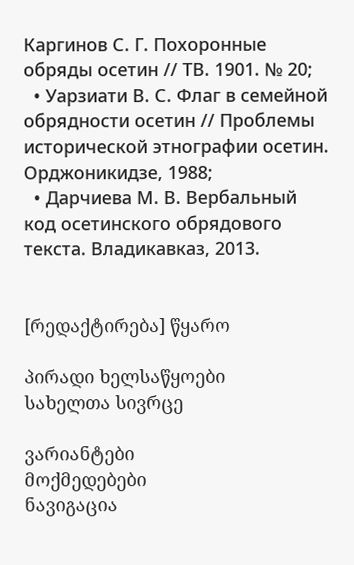Каргинов С. Г. Похоронные обряды осетин // ТВ. 1901. № 20;
  • Уарзиати В. С. Флаг в семейной обрядности осетин // Проблемы исторической этнографии осетин. Орджоникидзе, 1988;
  • Дарчиева М. В. Вербальный код осетинского обрядового текста. Владикавказ, 2013.


[რედაქტირება] წყარო

პირადი ხელსაწყოები
სახელთა სივრცე

ვარიანტები
მოქმედებები
ნავიგაცია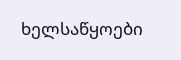ხელსაწყოები